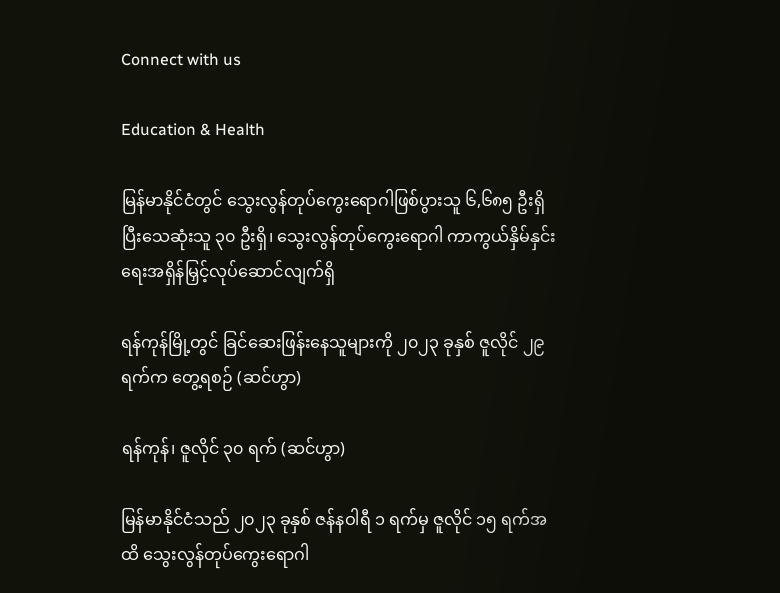Connect with us

Education & Health

မြန်မာနိုင်ငံတွင် သွေးလွန်တုပ်ကွေးရောဂါဖြစ်ပွားသူ ၆,၆၈၅ ဦးရှိပြီးသေဆုံးသူ ၃၀ ဦးရှိ၊ သွေးလွန်တုပ်ကွေးရောဂါ ကာကွယ်နှိမ်နှင်းရေးအရှိန်မြှင့်လုပ်ဆောင်လျက်ရှိ

ရန်ကုန်မြို့တွင် ခြင်ဆေးဖြန်းနေသူများကို ၂၀၂၃ ခုနှစ် ဇူလိုင် ၂၉ ရက်က တွေ့ရစဉ် (ဆင်ဟွာ)

ရန်ကုန်၊ ဇူလိုင် ၃၀ ရက် (ဆင်ဟွာ)

မြန်မာနိုင်ငံသည် ၂၀၂၃ ခုနှစ် ဇန်နဝါရီ ၁ ရက်မှ ဇူလိုင် ၁၅ ရက်အထိ သွေးလွန်တုပ်ကွေးရောဂါ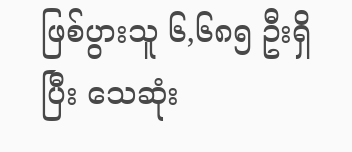ဖြစ်ပွားသူ ၆,၆၈၅ ဦးရှိပြီး သေဆုံး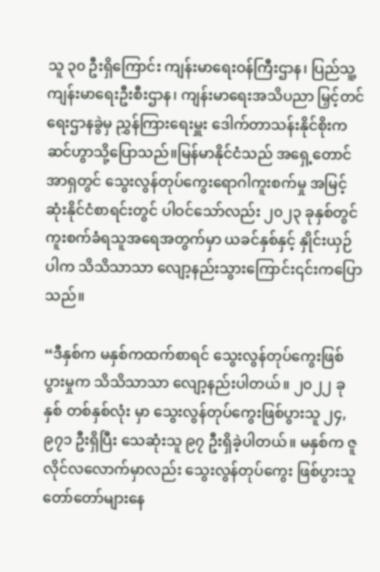သူ ၃၀ ဦးရှိကြောင်း ကျန်းမာရေးဝန်ကြီးဌာန၊ ပြည်သူ့ကျန်းမာရေးဦးစီးဌာန၊ ကျန်းမာရေးအသိပညာ မြှင့်တင်ရေးဌာနခွဲမှ ညွှန်ကြားရေးမှူး ဒေါက်တာသန်းနိုင်စိုးက ဆင်ဟွာသို့ပြောသည်။မြန်မာနိုင်ငံသည် အရှေ့တောင်အာရှတွင် သွေးလွန်တုပ်ကွေးရောဂါကူးစက်မှု အမြင့်ဆုံးနိုင်ငံစာရင်းတွင် ပါဝင်သော်လည်း ၂၀၂၃ ခုနှစ်တွင် ကူးစက်ခံရသူအရေအတွက်မှာ ယခင်နှစ်နှင့် နှိုင်းယှဉ်ပါက သိသိသာသာ လျော့နည်းသွားကြောင်း၎င်းကပြောသည်။

“ဒီနှစ်က မနှစ်ကထက်စာရင် သွေးလွန်တုပ်ကွေးဖြစ်ပွားမှုက သိသိသာသာ လျော့နည်းပါတယ်။ ၂၀၂၂ ခုနှစ် တစ်နှစ်လုံး မှာ သွေးလွန်တုပ်ကွေးဖြစ်ပွားသူ ၂၄,၉၇၁ ဦးရှိပြီး သေဆုံးသူ ၉၇ ဦးရှိခဲ့ပါတယ်။ မနှစ်က ဇူလိုင်လလောက်မှာလည်း သွေးလွန်တုပ်ကွေး ဖြစ်ပွားသူတော်တော်များနေ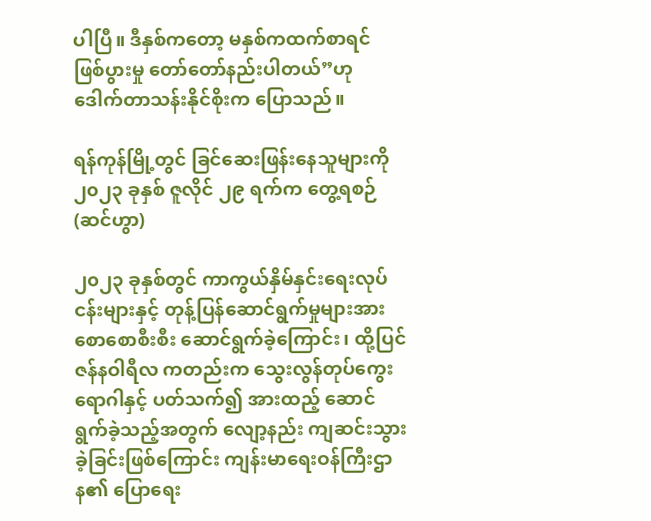ပါပြီ။ ဒီနှစ်ကတော့ မနှစ်ကထက်စာရင် ဖြစ်ပွားမှု တော်တော်နည်းပါတယ်”ဟု ဒေါက်တာသန်းနိုင်စိုးက ပြောသည်။

ရန်ကုန်မြို့တွင် ခြင်ဆေးဖြန်းနေသူများကို ၂၀၂၃ ခုနှစ် ဇူလိုင် ၂၉ ရက်က တွေ့ရစဉ် (ဆင်ဟွာ)

၂၀၂၃ ခုနှစ်တွင် ကာကွယ်နှိမ်နှင်းရေးလုပ်ငန်းများနှင့် တုန့်ပြန်ဆောင်ရွက်မှုများအား စောစောစီးစီး ဆောင်ရွက်ခဲ့ကြောင်း၊ ထို့ပြင် ဇန်နဝါရီလ ကတည်းက သွေးလွန်တုပ်ကွေးရောဂါနှင့် ပတ်သက်၍ အားထည့် ဆောင်ရွက်ခဲ့သည့်အတွက် လျော့နည်း ကျဆင်းသွားခဲ့ခြင်းဖြစ်ကြောင်း ကျန်းမာရေးဝန်ကြီးဌာန၏ ပြောရေး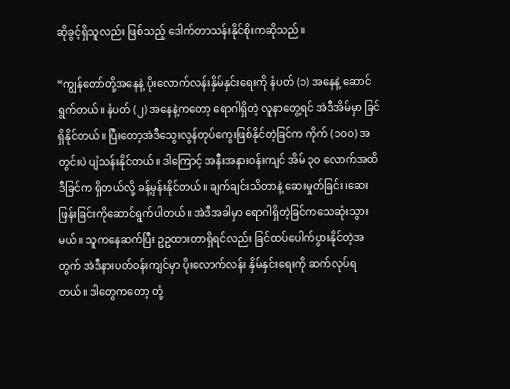ဆိုခွင့်ရှိသူလည်း ဖြစ်သည့် ဒေါက်တာသန်းနိုင်စိုးကဆိုသည်။

“ကျွန်တော်တို့အနေနဲ့ ပိုးလောက်လန်းနှိမ်နှင်းရေးကို နံပတ် (၁) အနေနဲ့ ဆောင်ရွက်တယ်။ နံပတ် (၂) အနေနဲ့ကတော့ ရောဂါရှိတဲ့ လူနာတွေ့ရင် အဲဒီအိမ်မှာ ခြင်ရှိနိုင်တယ်။ ပြီးတော့အဲဒီသွေးလွန်တုပ်ကွေးဖြစ်နိုင်တဲ့ခြင်က ကိုက် (၁၀၀) အတွင်းပဲ ပျံသန်းနိုင်တယ်။ ဒါကြောင့် အနီးအနားဝန်းကျင် အိမ် ၃၀ လောက်အထိ ဒီခြင်က ရှိတယ်လို့ ခန့်မှန်းနိုင်တယ်။ ချက်ချင်းသိတာနဲ့ ဆေးမှုတ်ခြင်း၊ဆေးဖြန်းခြင်းကိုဆောင်ရွက်ပါတယ်။ အဲဒီအခါမှာ ရောဂါရှိတဲ့ခြင်ကသေဆုံးသွားမယ်။ သူကနေဆက်ပြီး ဥဥထားတာရှိရင်လည်း ခြင်ထပ်ပေါက်ပွားနိုင်တဲ့အတွက် အဲဒီနားပတ်ဝန်းကျင်မှာ ပိုးလောက်လန်း နှိမ်နှင်းရေးကို ဆက်လုပ်ရတယ်။ ဒါတွေကတော့ တုံ့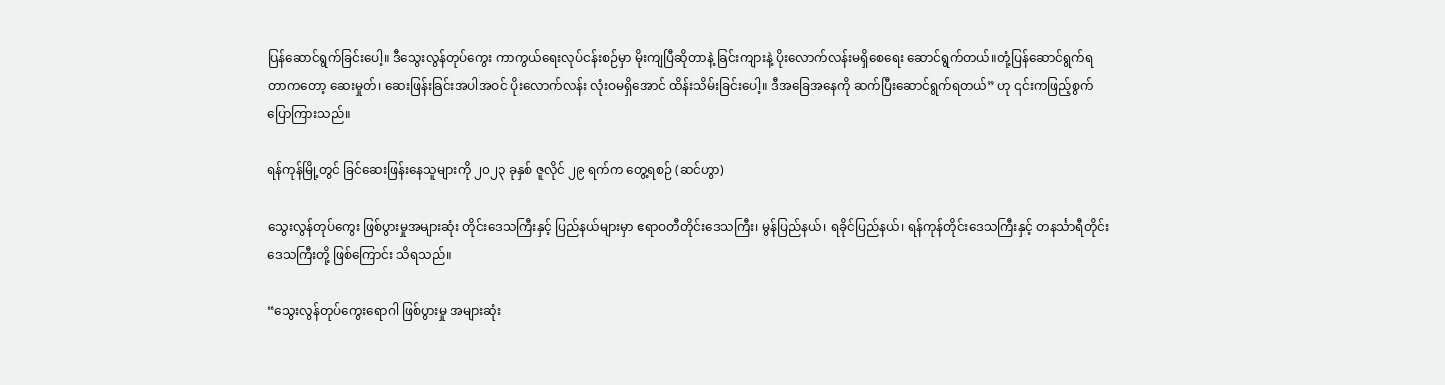ပြန်ဆောင်ရွက်ခြင်းပေါ့။ ဒီသွေးလွန်တုပ်ကွေး ကာကွယ်ရေးလုပ်ငန်းစဉ်မှာ မိုးကျပြီဆိုတာနဲ့ ခြင်းကျားနဲ့ ပိုးလောက်လန်းမရှိစေရေး ဆောင်ရွက်တယ်။တုံ့ပြန်ဆောင်ရွက်ရတာကတော့ ဆေးမှုတ်၊ ဆေးဖြန်းခြင်းအပါအဝင် ပိုးလောက်လန်း လုံးဝမရှိအောင် ထိန်းသိမ်းခြင်းပေါ့။ ဒီအခြေအနေကို ဆက်ပြီးဆောင်ရွက်ရတယ်” ဟု ၎င်းကဖြည့်စွက်ပြောကြားသည်။

ရန်ကုန်မြို့တွင် ခြင်ဆေးဖြန်းနေသူများကို ၂၀၂၃ ခုနှစ် ဇူလိုင် ၂၉ ရက်က တွေ့ရစဉ် (ဆင်ဟွာ)

သွေးလွန်တုပ်ကွေး ဖြစ်ပွားမှုအများဆုံး တိုင်းဒေသကြီးနှင့် ပြည်နယ်များမှာ ဧရာဝတီတိုင်းဒေသကြီး၊ မွန်ပြည်နယ်၊ ရခိုင်ပြည်နယ်၊ ရန်ကုန်တိုင်းဒေသကြီးနှင့် တနင်္သာရီတိုင်းဒေသကြီးတို့ ဖြစ်ကြောင်း သိရသည်။

“သွေးလွန်တုပ်ကွေးရောဂါ ဖြစ်ပွားမှု အများဆုံး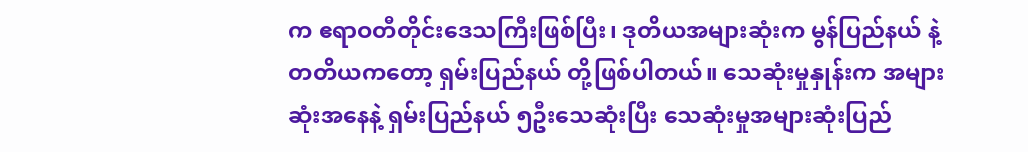က ဧရာဝတီတိုင်းဒေသကြီးဖြစ်ပြီး၊ ဒုတိယအများဆုံးက မွန်ပြည်နယ် နဲ့ တတိယကတော့ ရှမ်းပြည်နယ် တို့ဖြစ်ပါတယ်။ သေဆုံးမှုနှုန်းက အများဆုံးအနေနဲ့ ရှမ်းပြည်နယ် ၅ဦးသေဆုံးပြီး သေဆုံးမှုအများဆုံးပြည်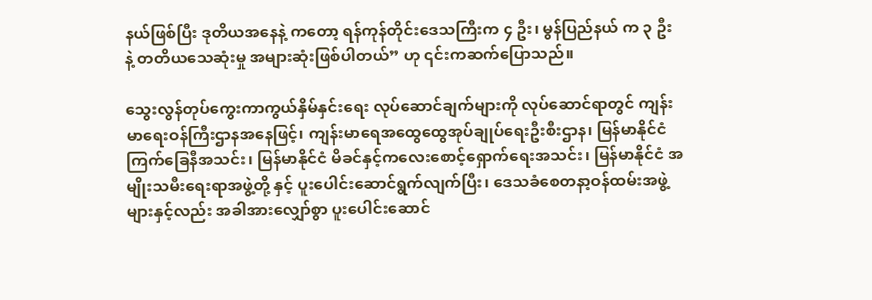နယ်ဖြစ်ပြီး ဒုတိယအနေနဲ့ ကတော့ ရန်ကုန်တိုင်းဒေသကြီးက ၄ ဦး၊ မွန်ပြည်နယ် က ၃ ဦး နဲ့ တတိယသေဆုံးမှု အများဆုံးဖြစ်ပါတယ်” ဟု ၎င်းကဆက်ပြောသည်။

သွေးလွန်တုပ်ကွေးကာကွယ်နှိမ်နှင်းရေး လုပ်ဆောင်ချက်များကို လုပ်ဆောင်ရာတွင် ကျန်းမာရေးဝန်ကြီးဌာနအနေဖြင့်၊ ကျန်းမာရေအထွေထွေအုပ်ချုပ်ရေးဦးစီးဌာန၊ မြန်မာနိုင်ငံကြက်ခြေနီအသင်း၊ မြန်မာနိုင်ငံ မိခင်နှင့်ကလေးစောင့်ရှောက်ရေးအသင်း၊ မြန်မာနိုင်ငံ အမျိုးသမီးရေးရာအဖွဲ့တို့ နှင့် ပူးပေါင်းဆောင်ရွက်လျက်ပြီး၊ ဒေသခံစေတနာ့ဝန်ထမ်းအဖွဲ့ များနှင့်လည်း အခါအားလျှော်စွာ ပူးပေါင်းဆောင်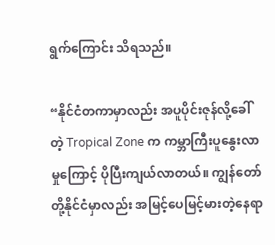ရွက်ကြောင်း သိရသည်။

“နိုင်ငံတကာမှာလည်း အပူပိုင်းဇုန်လို့ခေါ်တဲ့ Tropical Zone က ကမ္ဘာကြီးပူနွေးလာမှုကြောင့် ပိုပြီးကျယ်လာတယ်။ ကျွန်တော်တို့နိုင်ငံမှာလည်း အမြင့်ပေမြင့်မားတဲ့နေရာ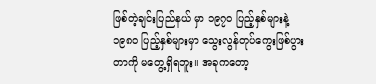ဖြစ်တဲ့ချင်းပြည်နယ် မှာ ၁၉၇၀ ပြည့်နှစ်များနဲ့ ၁၉၈၀ ပြည့်နှစ်များမှာ သွေးလွန်တုပ်ကွေးဖြစ်ပွားတာကို မတွေ့ရှိရဘူး။ အခုကတော့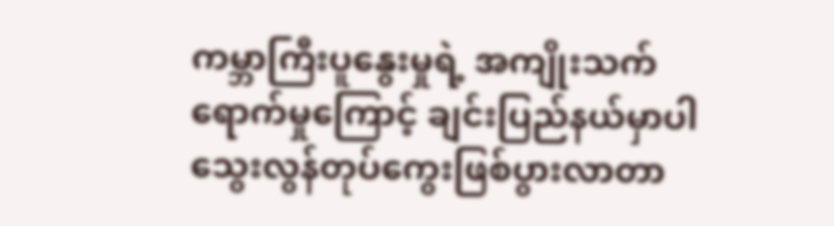ကမ္ဘာကြီးပူနွေးမှုရဲ့ အကျိုးသက်ရောက်မှုကြောင့် ချင်းပြည်နယ်မှာပါ သွေးလွန်တုပ်ကွေးဖြစ်ပွားလာတာ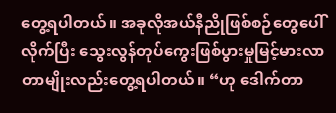တွေ့ရပါတယ်။ အခုလိုအယ်နီညိုဖြစ်စဉ်တွေပေါ်လိုက်ပြီး သွေးလွန်တုပ်ကွေးဖြစ်ပွားမှုမြင့်မားလာတာမျိုးလည်းတွေ့ရပါတယ်။ “ဟု ဒေါက်တာ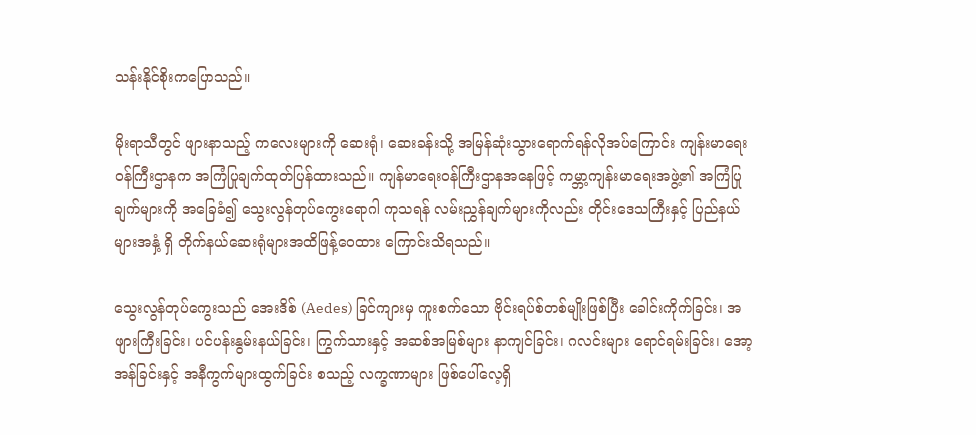သန်းနိုင်စိုးကပြောသည်။

မိုးရာသီတွင် ဖျားနာသည့် ကလေးများကို ဆေးရုံ၊ ဆေးခန်းသို့ အမြန်ဆုံးသွားရောက်ရန်လိုအပ်ကြောင်း ကျန်းမာရေး ဝန်ကြီးဌာနက အကြံပြုချက်ထုတ်ပြန်ထားသည်။ ကျန်မာရေးဝန်ကြီးဌာနအနေဖြင့် ကမ္ဘာ့ကျန်းမာရေးအဖွဲ့၏ အကြံပြုချက်များကို အခြေခံ၍ သွေးလွန်တုပ်ကွေးရောဂါ ကုသရန် လမ်းညွှန်ချက်များကိုလည်း တိုင်းဒေသကြီးနှင့် ပြည်နယ်များအနှံ့ ရှိ တိုက်နယ်ဆေးရုံများအထိဖြန့်ဝေထား ကြောင်းသိရသည်။

သွေးလွန်တုပ်ကွေးသည် အေးဒိစ် (Aedes) ခြင်ကျားမှ ကူးစက်သော ဗိုင်းရပ်စ်တစ်မျိုးဖြစ်ပြီး ခေါင်းကိုက်ခြင်း၊ အဖျားကြီးခြင်း၊ ပင်ပန်းနွမ်းနယ်ခြင်း၊ ကြွက်သားနှင့် အဆစ်အမြစ်များ နာကျင်ခြင်း၊ ဂလင်းများ ရောင်ရမ်းခြင်း၊ အော့အန်ခြင်းနှင့် အနီကွက်များထွက်ခြင်း စသည့် လက္ခဏာများ ဖြစ်ပေါ်လေ့ရှိ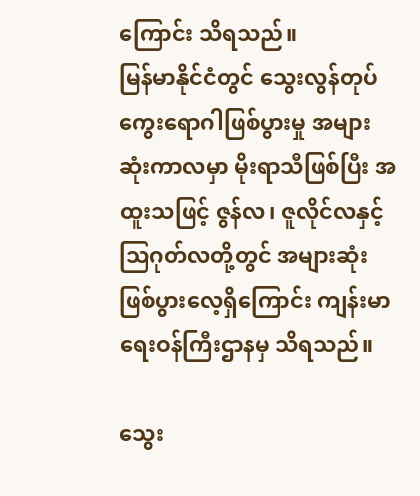ကြောင်း သိရသည်။
မြန်မာနိုင်ငံတွင် သွေးလွန်တုပ်ကွေးရောဂါဖြစ်ပွားမှု အများဆုံးကာလမှာ မိုးရာသီဖြစ်ပြီး အထူးသဖြင့် ဇွန်လ၊ ဇူလိုင်လနှင့် သြဂုတ်လတို့တွင် အများဆုံး ဖြစ်ပွားလေ့ရှိကြောင်း ကျန်းမာရေးဝန်ကြီးဌာနမှ သိရသည်။

သွေး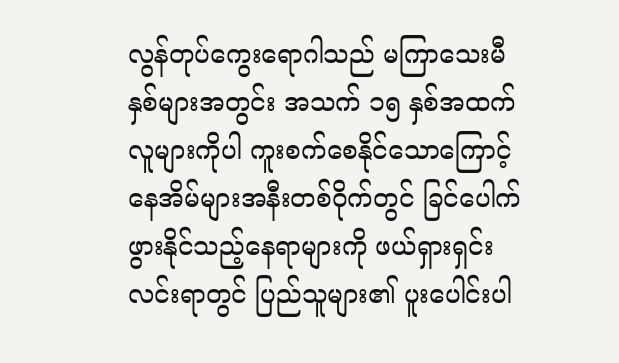လွန်တုပ်ကွေးရောဂါသည် မကြာသေးမီနှစ်များအတွင်း အသက် ၁၅ နှစ်အထက် လူများကိုပါ ကူးစက်စေနိုင်သောကြောင့် နေအိမ်များအနီးတစ်ဝိုက်တွင် ခြင်ပေါက်ဖွားနိုင်သည့်နေရာများကို ဖယ်ရှားရှင်းလင်းရာတွင် ပြည်သူများ၏ ပူးပေါင်းပါ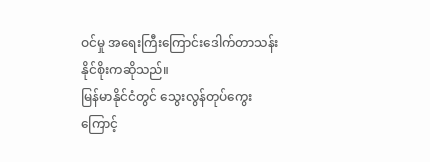ဝင်မှု အရေးကြီးကြောင်းဒေါက်တာသန်းနိုင်စိုးကဆိုသည်။
မြန်မာနိုင်ငံတွင် သွေးလွန်တုပ်ကွေးကြောင့်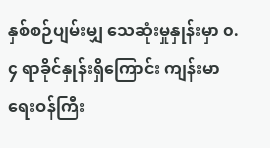နှစ်စဉ်ပျမ်းမျှ သေဆုံးမှုနှုန်းမှာ ၀.၄ ရာခိုင်နှုန်းရှိကြောင်း ကျန်းမာရေးဝန်ကြီး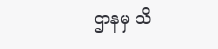ဌာနမှ သိ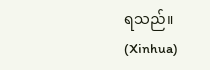ရသည်။ (Xinhua)